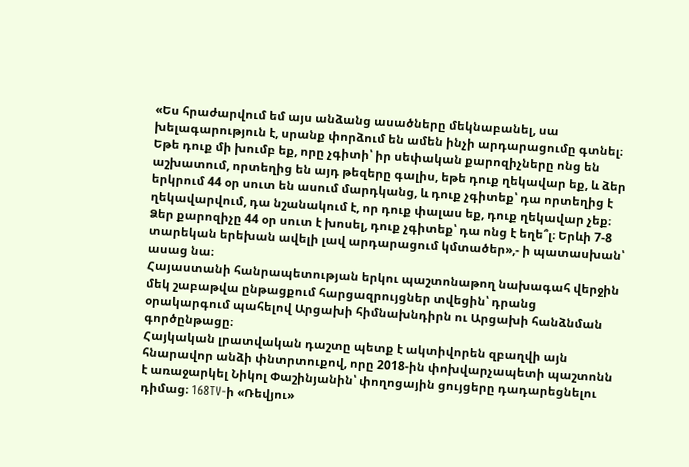«Ես հրաժարվում եմ այս անձանց ասածները մեկնաբանել, սա խելագարություն է, սրանք փորձում են ամեն ինչի արդարացումը գտնել։ Եթե դուք մի խումբ եք, որը չգիտի՝ իր սեփական քարոզիչները ոնց են աշխատում, որտեղից են այդ թեզերը գալիս, եթե դուք ղեկավար եք, և ձեր երկրում 44 օր սուտ են ասում մարդկանց, և դուք չգիտեք՝ դա որտեղից է ղեկավարվում, դա նշանակում է, որ դուք փալաս եք, դուք ղեկավար չեք։ Ձեր քարոզիչը 44 օր սուտ է խոսել, դուք չգիտեք՝ դա ոնց է եղե՞լ։ Երևի 7-8 տարեկան երեխան ավելի լավ արդարացում կմտածեր»,- ի պատասխան՝ ասաց նա։
Հայաստանի հանրապետության երկու պաշտոնաթող նախագահ վերջին մեկ շաբաթվա ընթացքում հարցազրույցներ տվեցին՝ դրանց օրակարգում պահելով Արցախի հիմնախնդիրն ու Արցախի հանձնման գործընթացը։
Հայկական լրատվական դաշտը պետք է ակտիվորեն զբաղվի այն հնարավոր անձի փնտրտուքով, որը 2018-ին փոխվարչապետի պաշտոնն է առաջարկել Նիկոլ Փաշինյանին՝ փողոցային ցույցերը դադարեցնելու դիմաց։ 168TV-ի «Ռեվյու»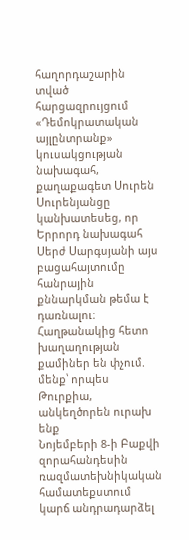հաղորդաշարին տված հարցազրույցում «Դեմոկրատական այլընտրանք» կուսակցության նախագահ, քաղաքագետ Սուրեն Սուրենյանցը կանխատեսեց, որ Երրորդ նախագահ Սերժ Սարգսյանի այս բացահայտումը հանրային քննարկման թեմա է դառնալու։
Հաղթանակից հետո խաղաղության քամիներ են փչում. մենք՝ որպես Թուրքիա, անկեղծորեն ուրախ ենք
Նոյեմբերի 8-ի Բաքվի զորահանդեսին ռազմատեխնիկական համատեքստում կարճ անդրադարձել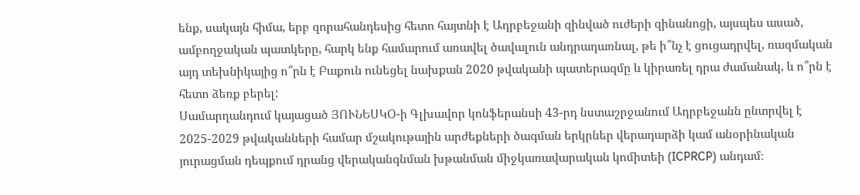ենք, սակայն հիմա, երբ զորահանդեսից հետո հայտնի է Ադրբեջանի զինված ուժերի զինանոցի, այսպես ասած, ամբողջական պատկերը, հարկ ենք համարում առավել ծավալուն անդրադառնալ, թե ի՞նչ է ցուցադրվել, ռազմական այդ տեխնիկայից ո՞րն է Բաքուն ունեցել նախքան 2020 թվականի պատերազմը և կիրառել դրա ժամանակ, և ո՞րն է հետո ձեռք բերել:
Սամարղանդում կայացած ՅՈՒՆԵՍԿՕ-ի Գլխավոր կոնֆերանսի 43-րդ նստաշրջանում Ադրբեջանն ընտրվել է 2025-2029 թվականների համար մշակութային արժեքների ծագման երկրներ վերադարձի կամ անօրինական յուրացման դեպքում դրանց վերականգնման խթանման միջկառավարական կոմիտեի (ICPRCP) անդամ։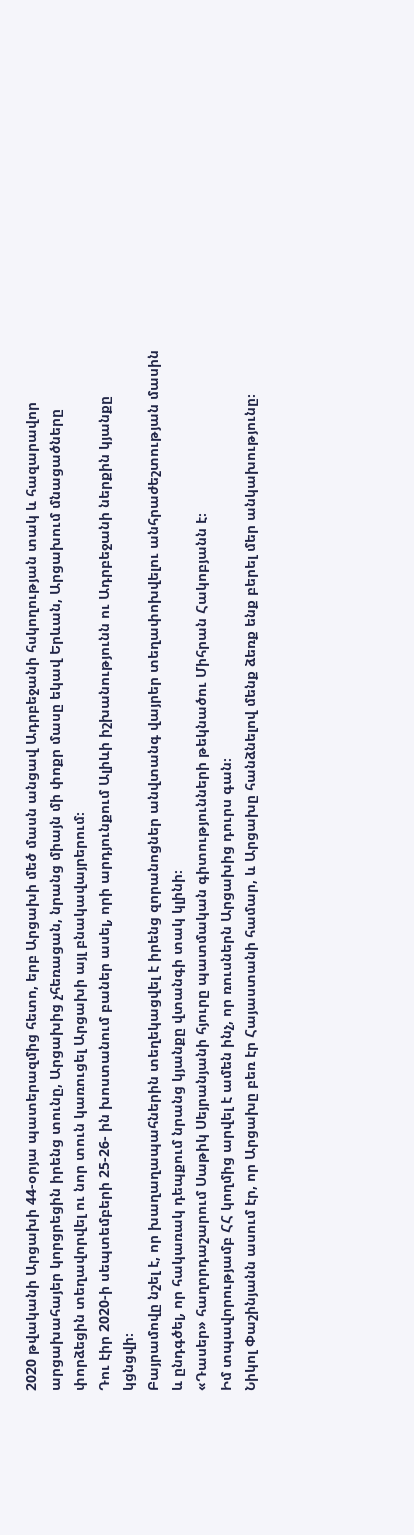2020 թվականի Արցախի 44-օրյա պատերազմից հետո, երբ Արցախի մեծ մասն անցավ Ադրբեջանի հսկողության տակ և հազարավոր արցախահայեր կորցրեցին իրենց տունը, Արցախից չհեռացան, նրանց միայն մի փոքր մասը եկավ Երևան, Արցախում մնացածները փորձեցին տեղավորվել ու նոր տուն կառուցել Արցախի այլ բնակավայրերում։
Դու էիր 2020-ի սեպտեմբերի 25-26- ին խոստանում բաներ ասել, որի արդյունքում Ալիևի իշխանությունն ու Ադրբեջանի ներքին կյանքը կցնցվի։
Բայրամովը նշել է, որ խաղաղապահներին տեղեկացվել է իրենց զորանոցներ անվտանգ վայրեր տեղափոխվելու անհրաժեշտության մասին և ընդգծել, որ հակառակ դեպքում նրանց կյանքը վտանգի տակ կլինի։
«Դասեր» հաղորդաշարում Սաթիկ Սեյրանյանի հյուրը պատմական գիտությունների թեկնածու Միհրան Հակոբյանն է։
Իմ տպավորությամբ ՀՀ կողմից արվել է ամեն ինչ, որ ռուսներն Արցախից դուրս գան։
Նիկոլ Փաշինյանն ասում էր, որ Արցախը բեռ էր Հայաստանի համար, և Արցախը հանձնելով մենք ձեռք ենք բերել մեր անկախությունը։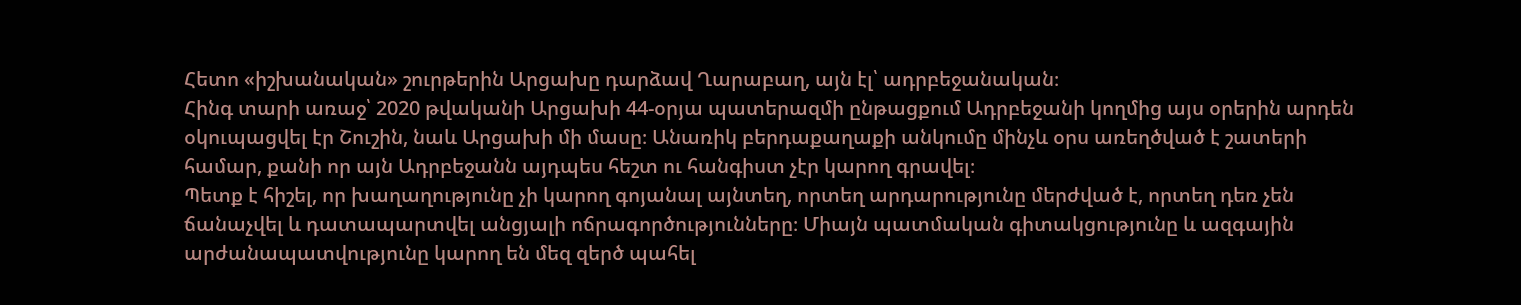Հետո «իշխանական» շուրթերին Արցախը դարձավ Ղարաբաղ, այն էլ՝ ադրբեջանական։
Հինգ տարի առաջ՝ 2020 թվականի Արցախի 44-օրյա պատերազմի ընթացքում Ադրբեջանի կողմից այս օրերին արդեն օկուպացվել էր Շուշին, նաև Արցախի մի մասը։ Անառիկ բերդաքաղաքի անկումը մինչև օրս առեղծված է շատերի համար, քանի որ այն Ադրբեջանն այդպես հեշտ ու հանգիստ չէր կարող գրավել։
Պետք է հիշել, որ խաղաղությունը չի կարող գոյանալ այնտեղ, որտեղ արդարությունը մերժված է, որտեղ դեռ չեն ճանաչվել և դատապարտվել անցյալի ոճրագործությունները։ Միայն պատմական գիտակցությունը և ազգային արժանապատվությունը կարող են մեզ զերծ պահել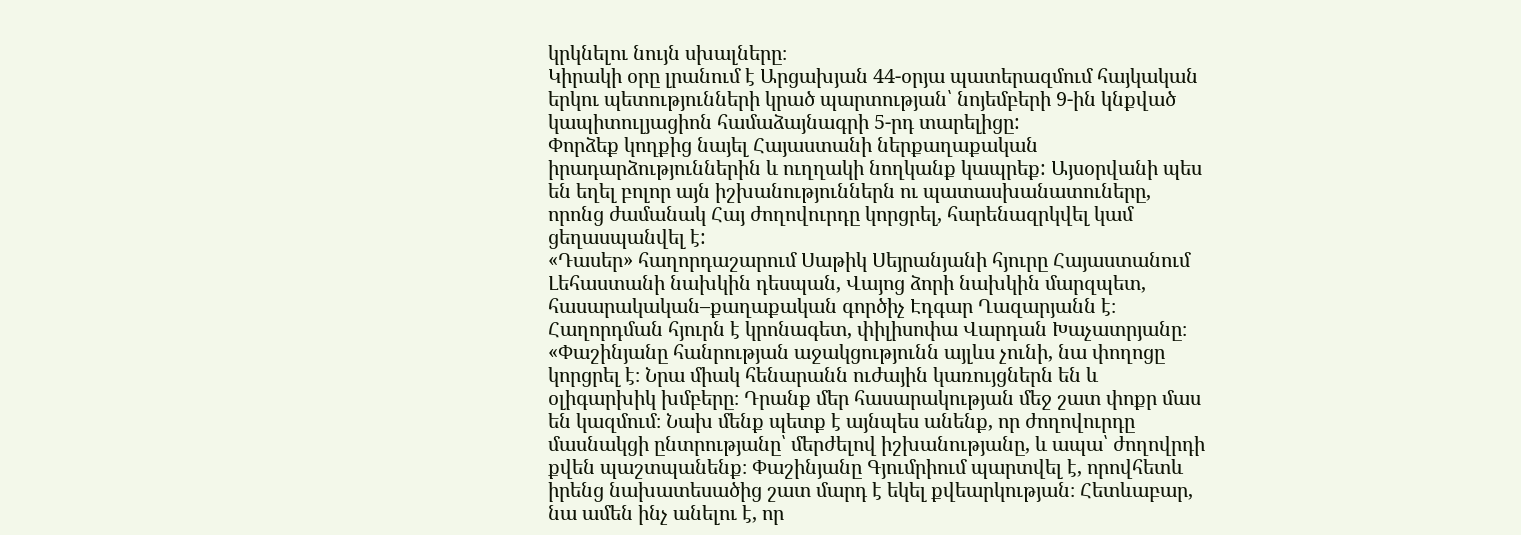կրկնելու նույն սխալները։
Կիրակի օրը լրանում է Արցախյան 44-օրյա պատերազմում հայկական երկու պետությունների կրած պարտության՝ նոյեմբերի 9-ին կնքված կապիտուլյացիոն համաձայնագրի 5-րդ տարելիցը:
Փորձեք կողքից նայել Հայաստանի ներքաղաքական իրադարձություններին և ուղղակի նողկանք կապրեք: Այսօրվանի պես են եղել բոլոր այն իշխանություններն ու պատասխանատուները, որոնց ժամանակ Հայ ժողովուրդը կորցրել, հարենազրկվել կամ ցեղասպանվել է:
«Դասեր» հաղորդաշարում Սաթիկ Սեյրանյանի հյուրը Հայաստանում Լեհաստանի նախկին դեսպան, Վայոց ձորի նախկին մարզպետ, հասարակական–քաղաքական գործիչ Էդգար Ղազարյանն է։
Հաղորդման հյուրն է կրոնագետ, փիլիսոփա Վարդան Խաչատրյանը։
«Փաշինյանը հանրության աջակցությունն այլևս չունի, նա փողոցը կորցրել է։ Նրա միակ հենարանն ուժային կառույցներն են և օլիգարխիկ խմբերը։ Դրանք մեր հասարակության մեջ շատ փոքր մաս են կազմում։ Նախ մենք պետք է այնպես անենք, որ ժողովուրդը մասնակցի ընտրությանը՝ մերժելով իշխանությանը, և ապա՝ ժողովրդի քվեն պաշտպանենք։ Փաշինյանը Գյումրիում պարտվել է, որովհետև իրենց նախատեսածից շատ մարդ է եկել քվեարկության։ Հետևաբար, նա ամեն ինչ անելու է, որ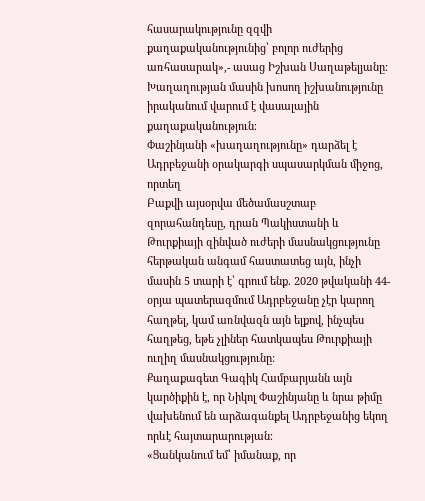հասարակությունը զզվի քաղաքականությունից՝ բոլոր ուժերից առհասարակ»,- ասաց Իշխան Սաղաթելյանը։
Խաղաղության մասին խոսող իշխանությունը իրականում վարում է վասալային քաղաքականություն։
Փաշինյանի «խաղաղությունը» դարձել է Ադրբեջանի օրակարգի սպասարկման միջոց, որտեղ
Բաքվի այսօրվա մեծամասշտաբ զորահանդեսը, դրան Պակիստանի և Թուրքիայի զինված ուժերի մասնակցությունը հերթական անգամ հաստատեց այն, ինչի մասին 5 տարի է՝ գրում ենք. 2020 թվականի 44-օրյա պատերազմում Ադրբեջանը չէր կարող հաղթել, կամ առնվազն այն ելքով, ինչպես հաղթեց, եթե չլիներ հատկապես Թուրքիայի ուղիղ մասնակցությունը:
Քաղաքագետ Գագիկ Համբարյանն այն կարծիքին է, որ Նիկոլ Փաշինյանը և նրա թիմը վախենում են արձագանքել Ադրբեջանից եկող որևէ հայտարարության։
«Ցանկանում եմ՝ իմանաք, որ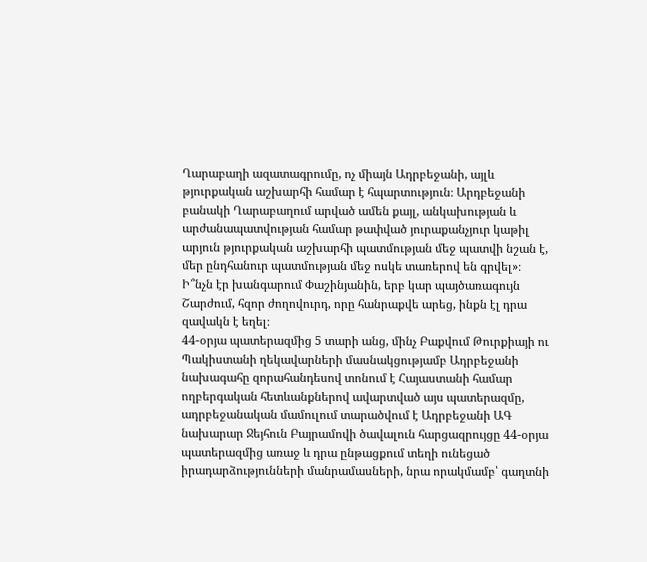Ղարաբաղի ազատագրումը, ոչ միայն Ադրբեջանի, այլև թյուրքական աշխարհի համար է հպարտություն։ Արդբեջանի բանակի Ղարաբաղում արված ամեն քայլ, անկախության և արժանապատվության համար թափված յուրաքանչյուր կաթիլ արյուն թյուրքական աշխարհի պատմության մեջ պատվի նշան է, մեր ընդհանուր պատմության մեջ ոսկե տառերով են գրվել»։
Ի՞նչն էր խանգարում Փաշինյանին, երբ կար պայծառագույն Շարժում, հզոր ժողովուրդ, որը հանրաքվե արեց, ինքն էլ դրա զավակն է եղել։
44-օրյա պատերազմից 5 տարի անց, մինչ Բաքվում Թուրքիայի ու Պակիստանի ղեկավարների մասնակցությամբ Ադրբեջանի նախագահը զորահանդեսով տոնում է Հայաստանի համար ողբերգական հետևանքներով ավարտված այս պատերազմը, ադրբեջանական մամուլում տարածվում է Ադրբեջանի ԱԳ նախարար Ջեյհուն Բայրամովի ծավալուն հարցազրույցը 44-օրյա պատերազմից առաջ և դրա ընթացքում տեղի ունեցած իրադարձությունների մանրամասների, նրա որակմամբ՝ գաղտնի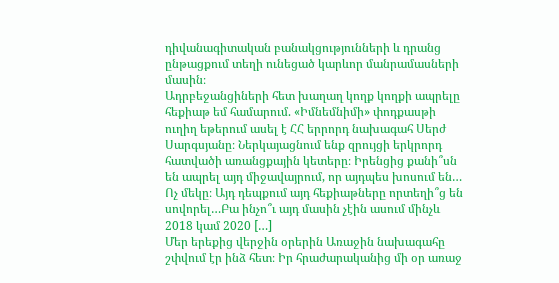դիվանագիտական բանակցությունների և դրանց ընթացքում տեղի ունեցած կարևոր մանրամասների մասին։
Ադրբեջանցիների հետ խաղաղ կողք կողքի ապրելը հեքիաթ եմ համարում. «Իմնեմնիմի» փոդքասթի ուղիղ եթերում ասել է ՀՀ երրորդ նախագահ Սերժ Սարգսյանը։ Ներկայացնում ենք զրույցի երկրորդ հատվածի առանցքային կետերը։ Իրենցից քանի՞սն են ապրել այդ միջավայրում, որ այդպես խոսում են… Ոչ մեկը։ Այդ դեպքում այդ հեքիաթները որտեղի՞ց են սովորել…Բա ինչո՞ւ այդ մասին չէին ասում մինչև 2018 կամ 2020 […]
Մեր երեքից վերջին օրերին Առաջին նախագահը շփվում էր ինձ հետ։ Իր հրաժարականից մի օր առաջ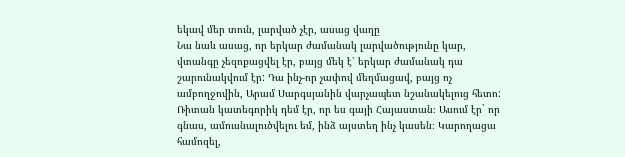եկավ մեր տուն, լարված չէր, ասաց վաղը
Նա նաև ասաց, որ երկար ժամանակ լարվածությունը կար, վտանգը չեզոքացվել էր, բայց մեկ է՝ երկար ժամանակ դա շարունակվում էր: Դա ինչ-որ չափով մեղմացավ, բայց ոչ ամբողջովին, Արամ Սարգսյանին վարչապետ նշանակելուց հետո:
Ռիտան կատեգորիկ դեմ էր, որ ես գայի Հայաստան։ Ասում էր` որ գնաս, ամուսնալուծվելու եմ, ինձ այստեղ ինչ կասեն։ Կարողացա համոզել,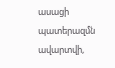ասացի պատերազմն ավարտվի,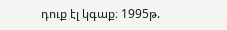դուք էլ կգաք։ 1995թ.